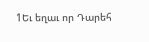1Եւ եղաւ որ Դարեհ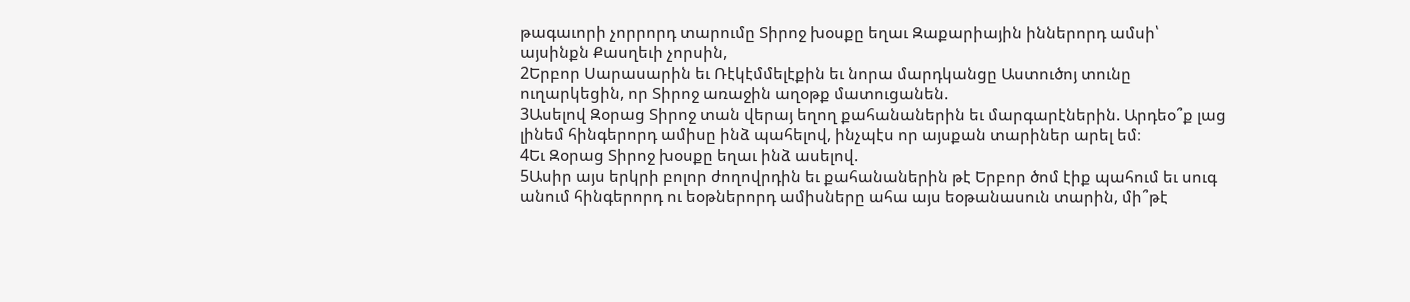թագաւորի չորրորդ տարումը Տիրոջ խօսքը եղաւ Զաքարիային իններորդ ամսի՝ այսինքն Քասղեւի չորսին,
2Երբոր Սարասարին եւ Ռէկէմմելէքին եւ նորա մարդկանցը Աստուծոյ տունը ուղարկեցին, որ Տիրոջ առաջին աղօթք մատուցանեն.
3Ասելով Զօրաց Տիրոջ տան վերայ եղող քահանաներին եւ մարգարէներին. Արդեօ՞ք լաց լինեմ հինգերորդ ամիսը ինձ պահելով, ինչպէս որ այսքան տարիներ արել եմ։
4Եւ Զօրաց Տիրոջ խօսքը եղաւ ինձ ասելով.
5Ասիր այս երկրի բոլոր ժողովրդին եւ քահանաներին թէ Երբոր ծոմ էիք պահում եւ սուգ անում հինգերորդ ու եօթներորդ ամիսները ահա այս եօթանասուն տարին, մի՞թէ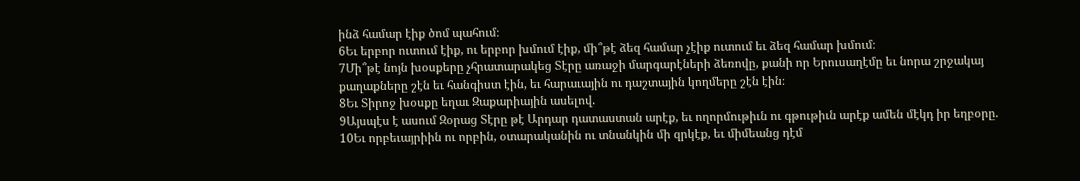ինձ համար էիք ծոմ պահում։
6Եւ երբոր ուտում էիք, ու երբոր խմում էիք, մի՞թէ ձեզ համար չէիք ուտում եւ ձեզ համար խմում։
7Մի՞թէ նոյն խօսքերը չհրատարակեց Տէրը առաջի մարգարէների ձեռովը, քանի որ Երուսաղէմը եւ նորա շրջակայ քաղաքները շէն եւ հանգիստ էին, եւ հարաւային ու դաշտային կողմերը շէն էին։
8Եւ Տիրոջ խօսքը եղաւ Զաքարիային ասելով.
9Այսպէս է ասում Զօրաց Տէրը թէ Արդար դատաստան արէք, եւ ողորմութիւն ու գթութիւն արէք ամեն մէկդ իր եղբօրը.
10Եւ որբեւայրիին ու որբին, օտարականին ու տնանկին մի զրկէք, եւ միմեանց դէմ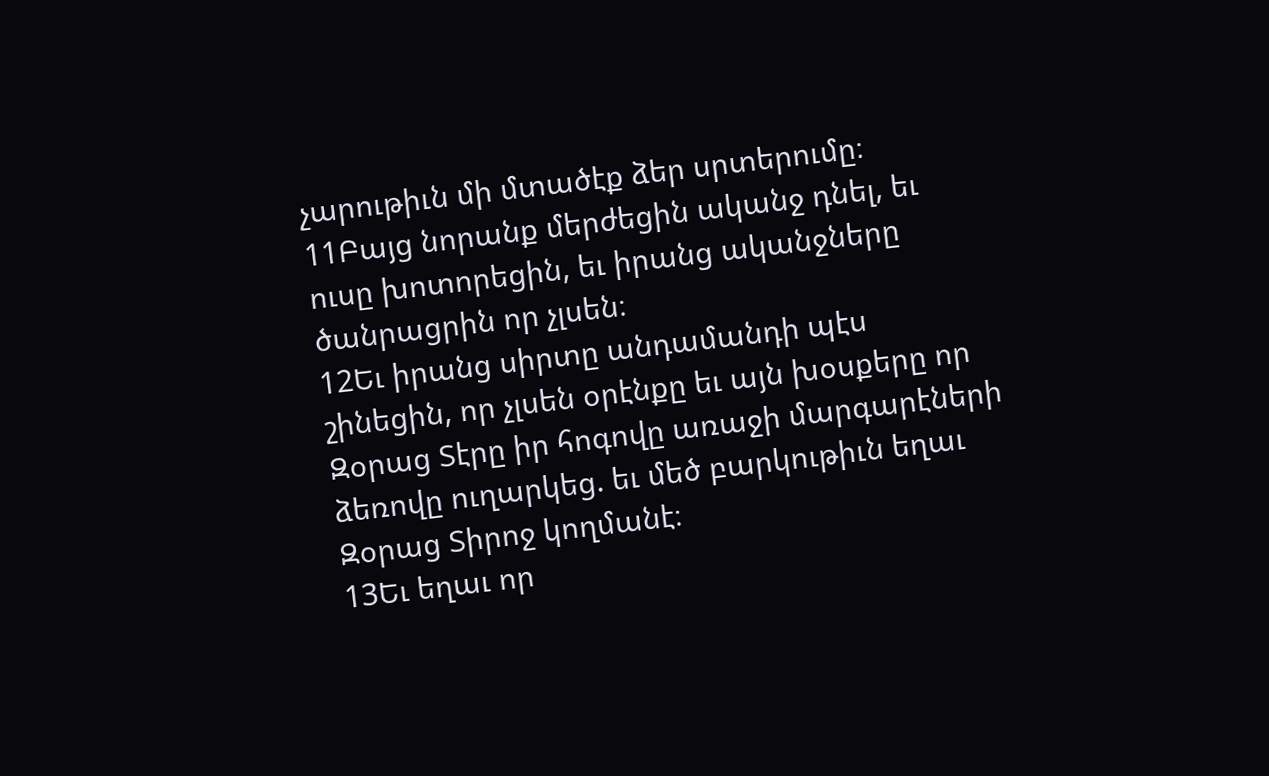չարութիւն մի մտածէք ձեր սրտերումը։
11Բայց նորանք մերժեցին ականջ դնել, եւ ուսը խոտորեցին, եւ իրանց ականջները ծանրացրին որ չլսեն։
12Եւ իրանց սիրտը անդամանդի պէս շինեցին, որ չլսեն օրէնքը եւ այն խօսքերը որ Զօրաց Տէրը իր հոգովը առաջի մարգարէների ձեռովը ուղարկեց. եւ մեծ բարկութիւն եղաւ Զօրաց Տիրոջ կողմանէ։
13Եւ եղաւ որ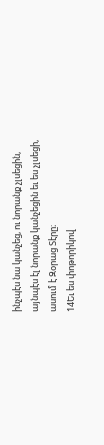ինչպէս նա կանչեց, ու նորանք չլսեցին, այնպէս էլ նորանք կանչեցին եւ ես չլսեցի, ասում է Զօրաց Տէրը։
14Եւ ես փոթորիկով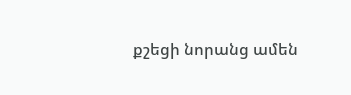քշեցի նորանց ամեն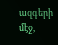ազգերի մէջ,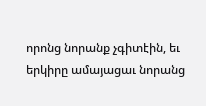որոնց նորանք չգիտէին, եւ երկիրը ամայացաւ նորանց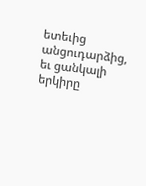ետեւից անցուդարձից, եւ ցանկալի երկիրը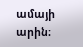ամայի արին։